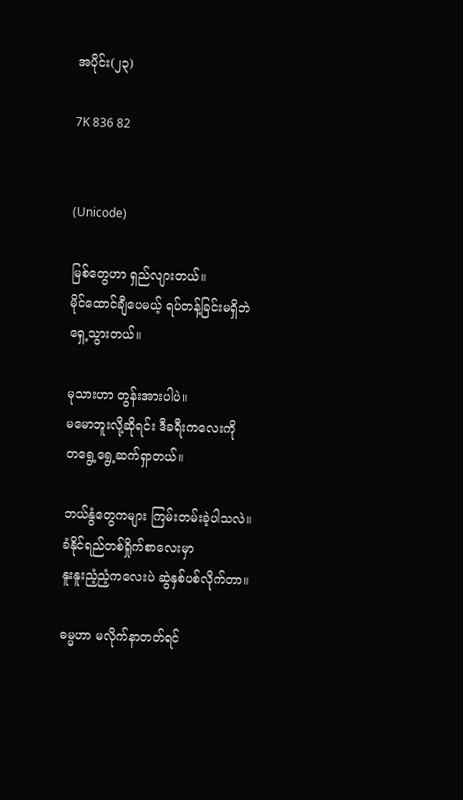အပိုင်း(၂၃)

7K 836 82


(Unicode)

မြစ်တွေဟာ ရှည်လျားတယ်။
မိုင်ထောင်ချီပေမယ့် ရပ်တန့်ခြင်းမရှိဘဲ
ရှေ့သွားတယ်။

မုသားဟာ တွန်းအားပါပဲ။
မမောဘူးလို့ဆိုရင်း ဒီခရီးကလေးကို
တရွေ့ရွေ့ဆက်ရှာတယ်။

ဘယ်နွံတွေကများ ကြမ်းတမ်းခဲ့ပါသလဲ။
ခံနိုင်ရည်တစ်ရှိုက်စာလေးမှာ
နူးနူးညံ့ညံ့ကလေးပဲ ဆွဲနှစ်ပစ်လိုက်တာ။

ဓမ္မဟာ မလိုက်နာတတ်ရင်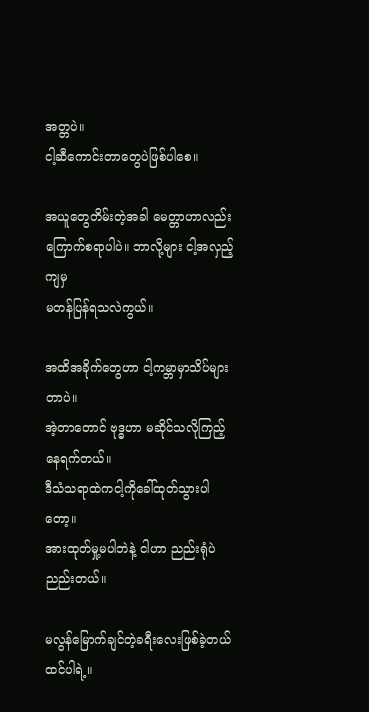အတ္တပဲ။
ငါ့ဆီကောင်းတာတွေပဲဖြစ်ပါစေ။

အယူတွေတိမ်းတဲ့အခါ မေတ္တာဟာလည်း
ကြောက်စရာပါပဲ။ ဘာလို့များ ငါ့အလှည့်ကျမှ
မတန်ပြန်ရသလဲကွယ်။

အထိအခိုက်တွေဟာ ငါ့ကမ္ဘာမှာသိပ်များတာပဲ။
အဲ့တာတောင် ဗုဒ္ဓဟာ မဆိုင်သလိုကြည့်နေရက်တယ်။
ဒီသံသရာထဲကငါ့ကိုခေါ်ထုတ်သွားပါတော့။
အားထုတ်မှု့မပါဘဲနဲ့ ငါဟာ ညည်းရုံပဲညည်းတယ်။

မလွန်မြောက်ချင်တဲ့ခရီးလေးဖြစ်ခဲ့တယ်ထင်ပါရဲ့။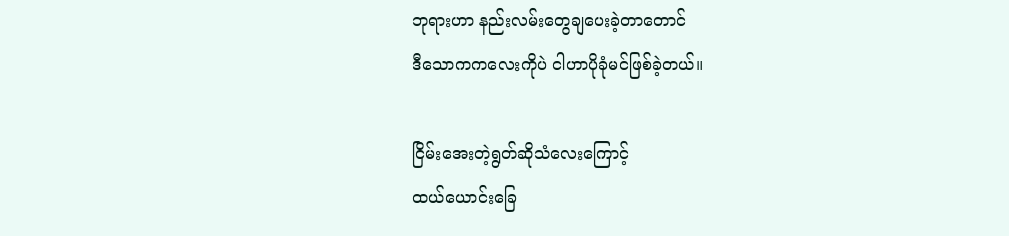ဘုရားဟာ နည်းလမ်းတွေချပေးခဲ့တာတောင်
ဒီသောကကလေးကိုပဲ ငါဟာပိုခုံမင်ဖြစ်ခဲ့တယ်။

ငြိမ်းအေးတဲ့ရွတ်ဆိုသံလေးကြောင့်
ထယ်ယောင်းခြေ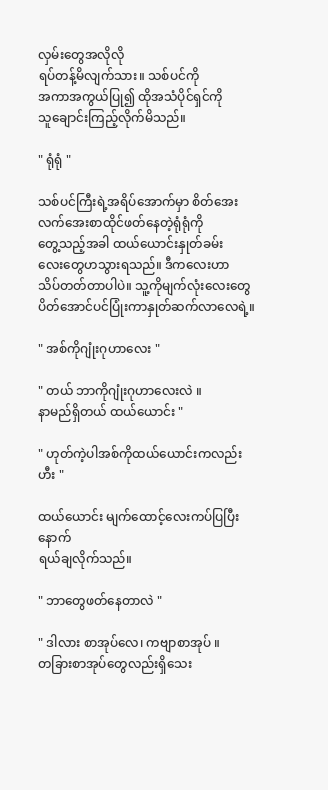လှမ်းတွေအလိုလို
ရပ်တန့်မိလျက်သား။ သစ်ပင်ကို
အကာအကွယ်ပြု၍ ထိုအသံပိုင်ရှင်ကို
သူချောင်းကြည့်လိုက်မိသည်။

" ရုံရုံ "

သစ်ပင်ကြီးရဲ့အရိပ်အောက်မှာ စိတ်အေး
လက်အေးစာထိုင်ဖတ်နေတဲ့ရုံရုံကို
တွေ့သည့်အခါ ထယ်ယောင်းနှုတ်ခမ်း
လေးတွေဟသွားရသည်။ ဒီကလေးဟာ
သိပ်တတ်တာပါပဲ။ သူ့ကိုမျက်လုံးလေးတွေ
ပိတ်အောင်ပင်ပြုံးကာနှုတ်ဆက်လာလေရဲ့။

" အစ်ကိုဂျုံးဂုဟာလေး "

" တယ် ဘာကိုဂျုံးဂုဟာလေးလဲ ။
နာမည်ရှိတယ် ထယ်ယောင်း "

" ဟုတ်ကဲ့ပါအစ်ကိုထယ်ယောင်းကလည်း ဟီး "

ထယ်ယောင်း မျက်ထောင့်လေးကပ်ပြပြီးနောက်
ရယ်ချလိုက်သည်။

" ဘာတွေဖတ်နေတာလဲ "

" ဒါလား စာအုပ်လေ၊ ကဗျာစာအုပ် ။
တခြားစာအုပ်တွေလည်းရှိသေး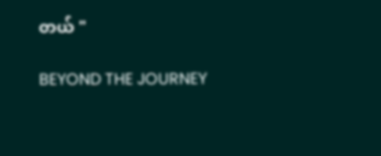တယ် "

BEYOND THE JOURNEY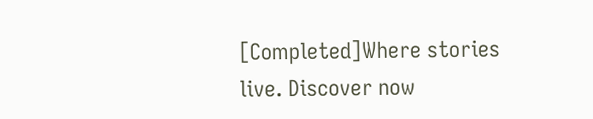[Completed]Where stories live. Discover now